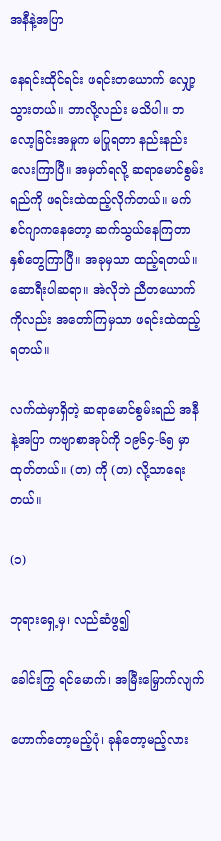အနီနဲ့အပြာ

နေရင်းထိုင်ရင်း ဖရင်းတယောက် လျှော့သွားတယ်။ ဘာလို့လည်း မသိပါ။ ဘလော့ခြင်းအမှုက မပြုရတာ နည်းနည်းလေးကြာပြီ။ အမှတ်ရလို့ ဆရာမောင်စွမ်းရည်ကို ဖရင်းထဲထည့်လိုက်တယ်။ မက်စင်ဂျာကနေတော့ ဆက်သွယ်နေကြတာ နှစ်တွေကြာပြီ။ အခုမှသာ ထည့်ရတယ်။ ဆောရီးပါဆရာ။ အဲလိုဘဲ ညီတယောက်ကိုလည်း အတော်ကြမှသာ ဖရင်းထဲထည့်ရတယ်။

လက်ထဲမှာရှိတဲ့ ဆရာမောင်စွမ်းရည် အနီနဲ့အပြာ ကဗျာစာအုပ်ကို ၁၉၆၄-၆၅ မှာထုတ်တယ်။ (တ) ကို (တ) လို့သာရေးတယ်။

(၁)

ဘုရားရှေ့မှ၊ လည်ဆံဖွ၍

ခေါင်းကြွ ရင်မောက်၊ အမြီးမြှောက်လျက်

ဟောက်တော့မည့်ပုံ၊ ခုန်တော့မည့်လား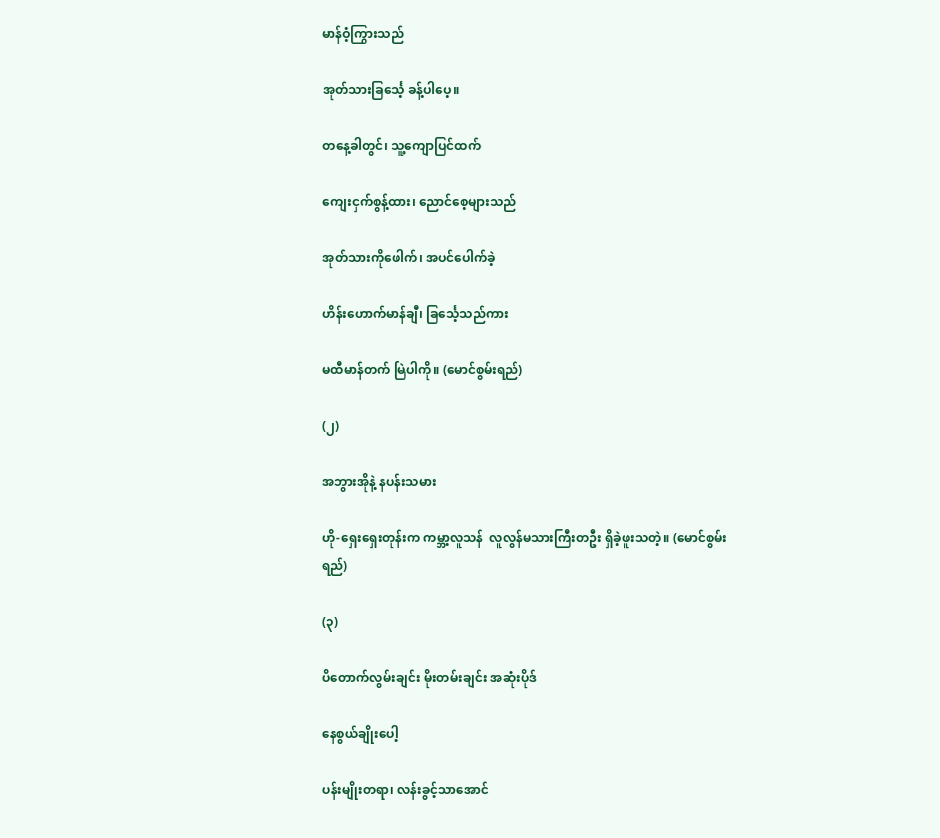မာန်ဝံ့ကြွားသည်

အုတ်သားခြင်္သေ့ ခန့်ပါပေ့။

တနေ့ခါတွင်၊ သူ့ကျောပြင်ထက်

ကျေးငှက်စွန့်ထား၊ ညောင်စေ့များသည်

အုတ်သားကိုဖေါက်၊ အပင်ပေါက်ခဲ့

ဟိန်းဟောက်မာန်ချီ၊ ခြင်္သေ့သည်ကား

မထီမာန်တက် မြဲပါကို။ (မောင်စွမ်းရည်)

(၂)

အဘွားအိုနဲ့ နပန်းသမား

ဟို-ရှေးရှေးတုန်းက ကမ္ဘာ့လူသန်  လူလွန်မသားကြီးတဦး ရှိခဲ့ဖူးသတဲ့။ (မောင်စွမ်းရည်)

(၃)

ပိတောက်လွမ်းချင်း မိုးတမ်းချင်း အဆုံးပိုဒ်

နေစွယ်ချိုးပေါ့

ပန်းမျိုးတရာ၊ လန်းခွင့်သာအောင်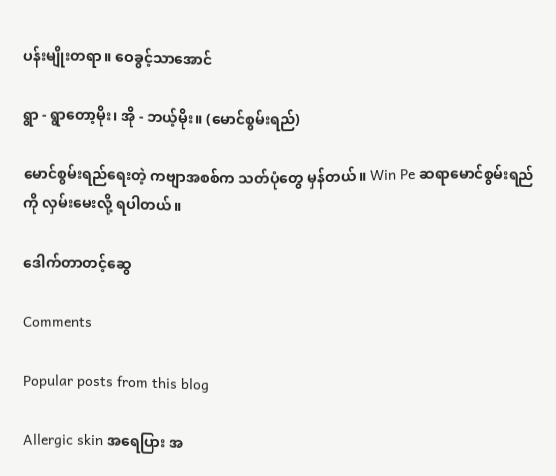ပန်းမျိုးတရာ။ ဝေခွင့်သာအောင်

ရွာ - ရွာတော့မိုး၊ အို - ဘယ့်မိုး။ (မောင်စွမ်းရည်)

မောင်စွမ်းရည်ရေးတဲ့ ကဗျာအစစ်က သတ်ပုံတွေ မှန်တယ်။ Win Pe ဆရာမောင်စွမ်းရည်ကို လှမ်းမေးလို့ ရပါတယ်။

ဒေါက်တာတင့်ဆွေ

Comments

Popular posts from this blog

Allergic skin အရေပြား အ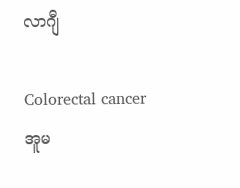လာဂျီ

Colorectal cancer အူမ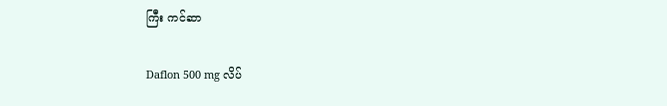ကြီး ကင်ဆာ

Daflon 500 mg လိပ်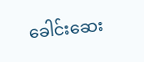ခေါင်းဆေး